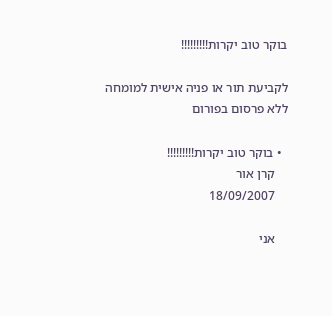בוקר טוב יקרות!!!!!!!!!

לקביעת תור או פניה אישית למומחה ללא פרסום בפורום

  • בוקר טוב יקרות!!!!!!!!!
    קרן אור
    18/09/2007

    אני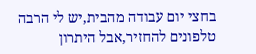בחצי יום עבודה מהבית,יש לי הרבה טלפונים להחזיר,אבל היתרון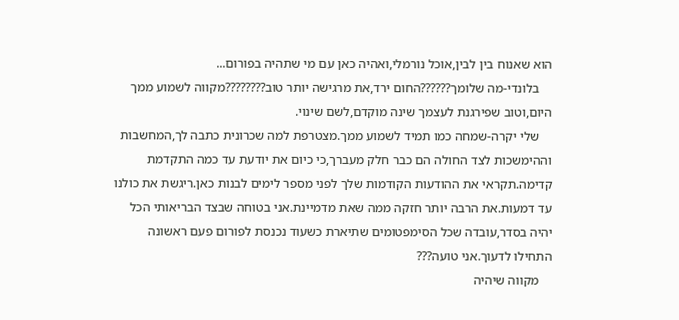הוא שאנוח בין לבין,אוכל נורמלי,ואהיה כאן עם מי שתהיה בפורום...
    בלונדי-מה שלומך??????החום ירד,את מרגישה יותר טוב????????מקווה לשמוע ממך היום,וטוב שפירגנת לעצמך שינה מוקדם,לשם שינוי.
    שלי יקרה-שמחה כמו תמיד לשמוע ממך.מצטרפת למה שכרונית כתבה לך,המחשבות וההימשכות לצד החולה הם כבר חלק מעברך,כי כיום את יודעת עד כמה התקדמת קדימה.תקראי את ההודעות הקודמות שלך לפני מספר לימים לבנות כאן.ריגשת את כולנו עד דמעות.את הרבה יותר חזקה ממה שאת מדמיינת.אני בטוחה שבצד הבריאותי הכל יהיה בסדר,עובדה שכל הסימפטומים שתיארת כשעוד נכנסת לפורום פעם ראשונה התחילו לדעוך.אני טועה???
    מקווה שיהיה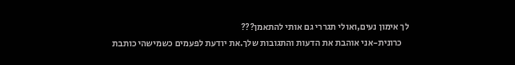לך אימון נעים,ואולי תגררי גם אותי להתאמן???
    כרונית-אני אוהבת את הדעות והתגובות שלך.את יודעת לפעמים כשמישהי כותבת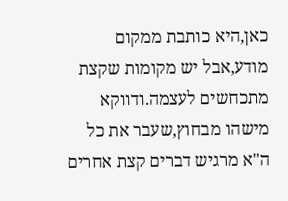כאן,היא כותבת ממקום מודע,אבל יש מקומות שקצת מתכחשים לעצמה.ודווקא מישהו מבחוץ,שעבר את כל ה"א מרגיש דברים קצת אחרים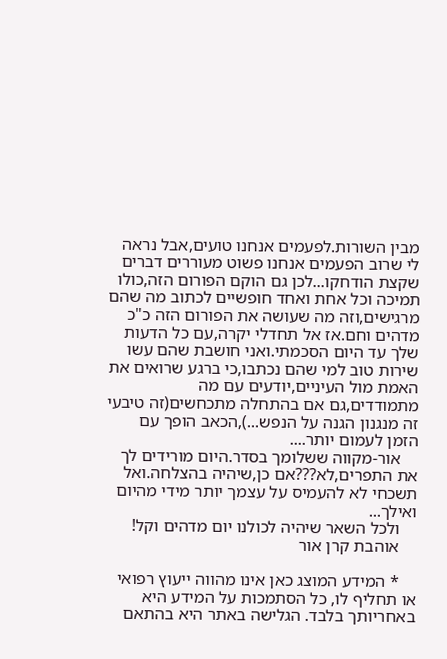מבין השורות.לפעמים אנחנו טועים,אבל נראה לי שרוב הפעמים אנחנו פשוט מעוררים דברים שקצת הודחקו...לכן גם הוקם הפורום הזה,כולו תמיכה וכל אחת ואחד חופשיים לכתוב מה שהם מרגישים,וזה מה שעושה את הפורום הזה כ"כ מדהים וחם.אז אל תחדלי יקרה,עם כל הדעות שלך עד היום הסכמתי.ואני חושבת שהם עשו שירות טוב למי שהם נכתבו,כי ברגע שרואים את האמת מול העיניים,יודעים עם מה מתמודדים,גם אם בהתחלה מתכחשים(זה טיבעי זה מנגנון הגנה על הנפש...),הכאב הופך עם הזמן לעמום יותר....
    אור-מקווה ששלומך בסדר.היום מורידים לך את התפרים,לא???אם כן,שיהיה בהצלחה.ואל תשכחי לא להעמיס על עצמך יותר מידי מהיום ואילך...
    ולכל השאר שיהיה לכולנו יום מדהים וקל!
    אוהבת קרן אור

    * המידע המוצג כאן אינו מהווה ייעוץ רפואי או תחליף לו, כל הסתמכות על המידע היא באחריותך בלבד. הגלישה באתר היא בהתאם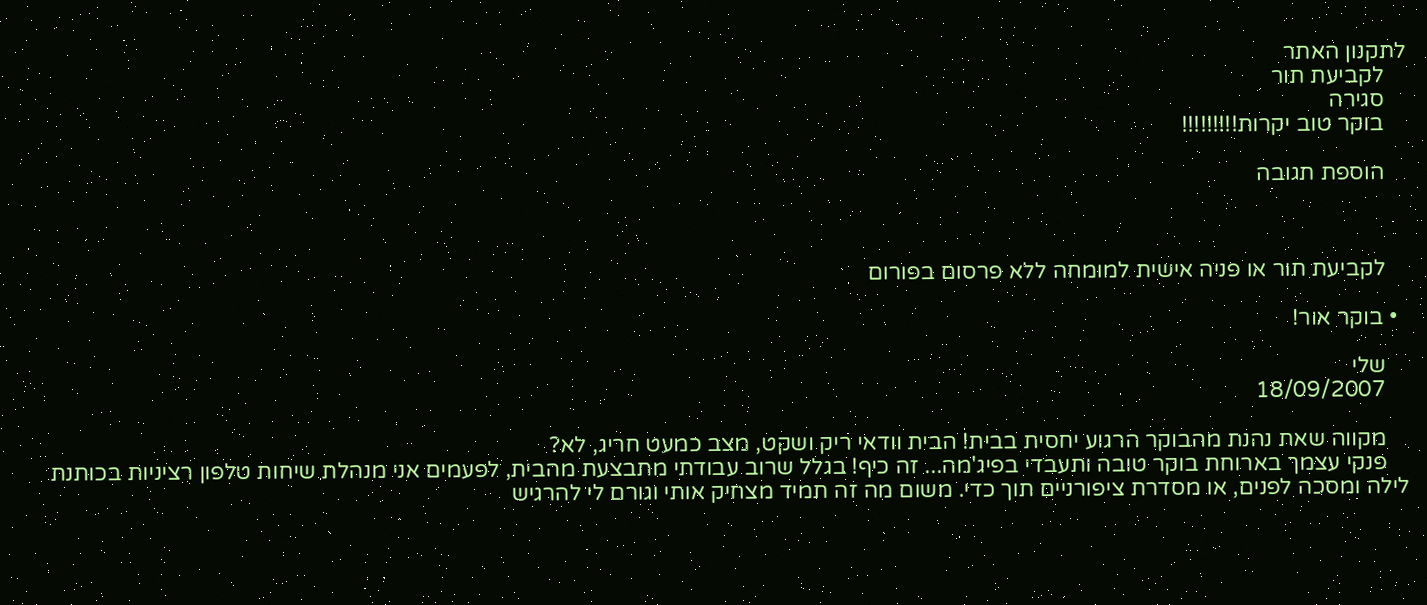לתקנון האתר
    לקביעת תור
    סגירה
    בוקר טוב יקרות!!!!!!!!!

    הוספת תגובה



    לקביעת תור או פניה אישית למומחה ללא פרסום בפורום

  • בוקר אור!

    שלי
    18/09/2007

    מקווה שאת נהנת מהבוקר הרגוע יחסית בבית! הבית וודאי ריק ושקט, מצב כמעט חריג, לא?
    פנקי עצמך בארוחת בוקר טובה ותעבדי בפיג'מה... זה כיף! בגלל שרוב עבודתי מתבצעת מהבית, לפעמים אני מנהלת שיחות טלפון רציניות בכותנת לילה ומסכה לפנים, או מסדרת ציפורניים תוך כדי. משום מה זה תמיד מצחיק אותי וגורם לי להרגיש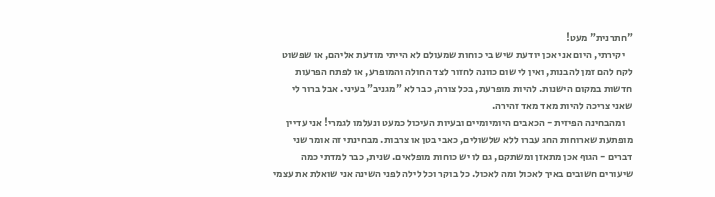"חתרנית" מעט!
    יקירתי, היום אני אכן יודעת שיש בי כוחות שמעולם לא הייתי מודעת אליהם, או שפשוט לקח להם זמן להבנות, ואין לי שום כוונה לחזור לצד החולה והמופרע, או לפתח הפרעות חדשות במקום הישנות. להיות מופרעת, בכל צורה, כבר לא "מגניב" בעיני. אבל ברור לי שאני צריכה להיות מאד מאד זהירה.
    ומהבחינה הפיזית - הכאבים היומיומיים ובעיות העיכול כמעט ונעלמו לגמרי! אני עדיין מופתעת שארוחות החג עברו ללא שלשולים, כאבי בטן או צרבות. מבחינתי זה אומר שני דברים - הגוף אכן מתאזן ומשתקם, גם לו יש כוחות מופלאים. שנית, כבר למדתי כמה שיעורים חשובים באיך לאכול ומה לאכול. כל בוקר וכל לילה לפני השינה אני שואלת את עצמי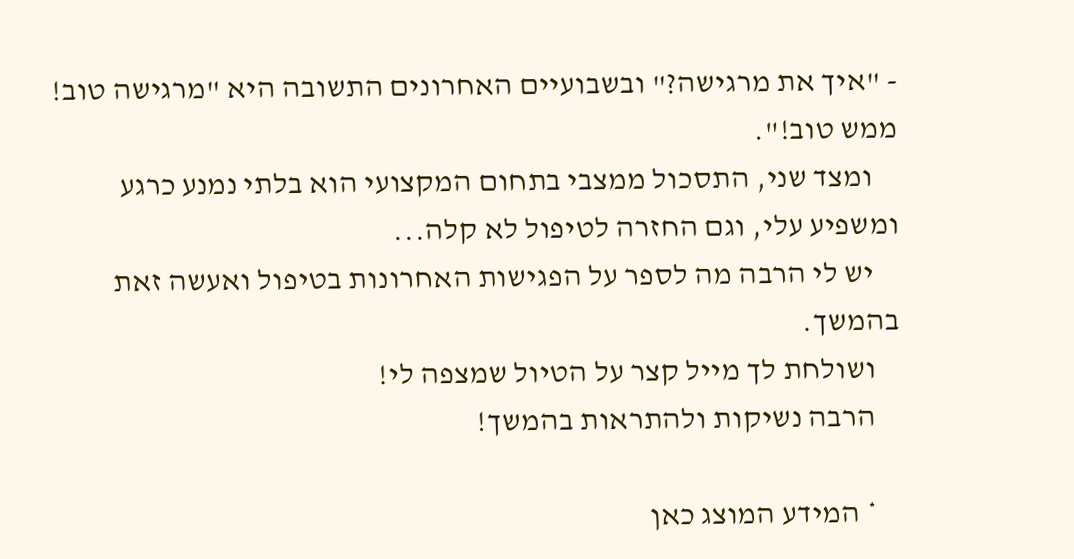- "איך את מרגישה?" ובשבועיים האחרונים התשובה היא "מרגישה טוב! ממש טוב!".
    ומצד שני, התסכול ממצבי בתחום המקצועי הוא בלתי נמנע כרגע ומשפיע עלי, וגם החזרה לטיפול לא קלה...
    יש לי הרבה מה לספר על הפגישות האחרונות בטיפול ואעשה זאת בהמשך.
    ושולחת לך מייל קצר על הטיול שמצפה לי!
    הרבה נשיקות ולהתראות בהמשך!

    * המידע המוצג כאן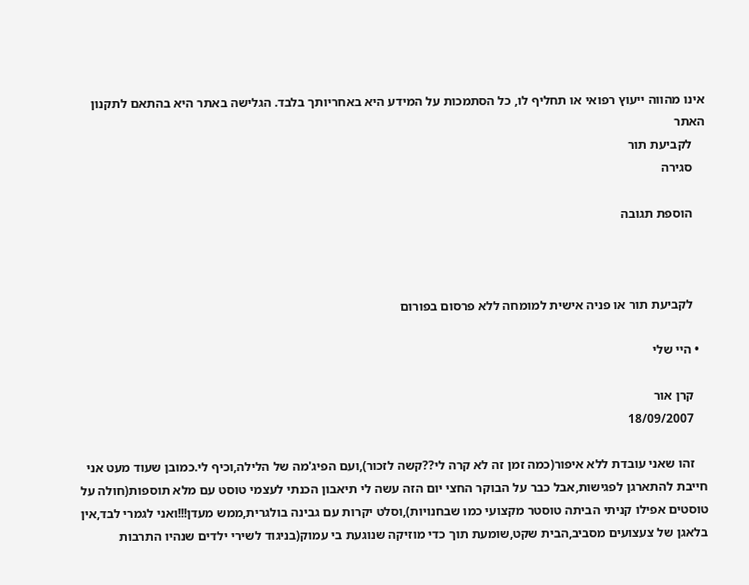אינו מהווה ייעוץ רפואי או תחליף לו, כל הסתמכות על המידע היא באחריותך בלבד. הגלישה באתר היא בהתאם לתקנון האתר
    לקביעת תור
    סגירה

    הוספת תגובה



    לקביעת תור או פניה אישית למומחה ללא פרסום בפורום

  • היי שלי

    קרן אור
    18/09/2007

    זהו שאני עובדת ללא איפור(כמה זמן זה לא קרה לי??קשה לזכור),ועם הפיג'מה של הלילה,וכיף לי.כמובן שעוד מעט אני חייבת להתארגן לפגישות,אבל כבר על הבוקר החצי יום הזה עשה לי תיאבון הכנתי לעצמי טוסט עם מלא תוספות(חולה על טוסטים אפילו קניתי הביתה טוסטר מקצועי כמו שבחנויות),וסלט יקרות עם גבינה בולגרית,ממש מעדן!!!ואני לגמרי לבד,אין בלאגן של צעצועים מסביב,הבית שקט,שומעת תוך כדי מוזיקה שנוגעת בי עמוק(בניגוד לשירי ילדים שנהיו התרבות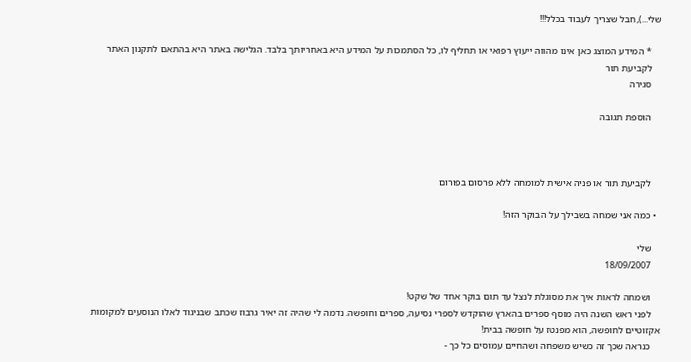שלי...),חבל שצריך לעבוד בכלל!!!

    * המידע המוצג כאן אינו מהווה ייעוץ רפואי או תחליף לו, כל הסתמכות על המידע היא באחריותך בלבד. הגלישה באתר היא בהתאם לתקנון האתר
    לקביעת תור
    סגירה

    הוספת תגובה



    לקביעת תור או פניה אישית למומחה ללא פרסום בפורום

  • כמה אני שמחה בשבילך על הבוקר הזה!

    שלי
    18/09/2007

    ושמחה לראות איך את מסוגלת לנצל עד תום בוקר אחד של שקט!
    לפני ראש השנה היה מוסף ספרים בהארץ שהוקדש לספרי נסיעה, ספרים וחופשה. נדמה לי שהיה זה יאיר גרבוז שכתב שבניגוד לאלו הנוסעים למקומות אקזוטיים לחופשה, הוא מפנטז על חופשה בבית!
    כנראה שכך זה כשיש משפחה ושהחיים עמוסים כל כך -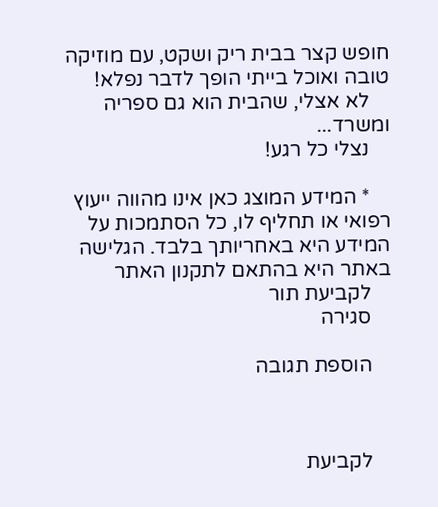חופש קצר בבית ריק ושקט, עם מוזיקה טובה ואוכל בייתי הופך לדבר נפלא!
    לא אצלי, שהבית הוא גם ספריה ומשרד...
    נצלי כל רגע!

    * המידע המוצג כאן אינו מהווה ייעוץ רפואי או תחליף לו, כל הסתמכות על המידע היא באחריותך בלבד. הגלישה באתר היא בהתאם לתקנון האתר
    לקביעת תור
    סגירה

    הוספת תגובה



    לקביעת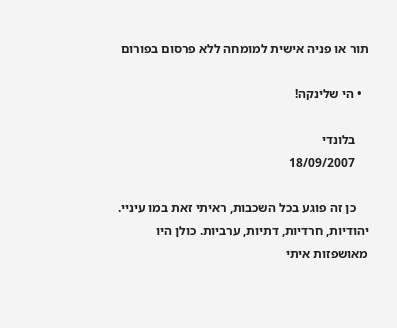תור או פניה אישית למומחה ללא פרסום בפורום

  • הי שלינקה!

    בלונדי
    18/09/2007

    כן זה פוגע בכל השכבות, ראיתי זאת במו עיניי. יהודיות, חרדיות, דתיות, ערביות. כולן היו מאושפזות איתי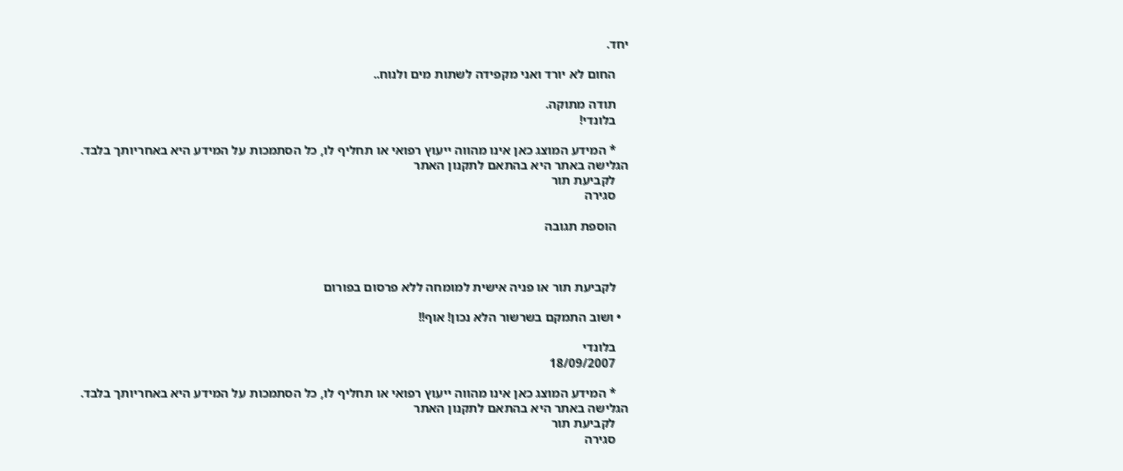יחד.

    החום לא יורד ואני מקפידה לשתות מים ולנוח..

    תודה מתוקה.
    בלונדי!

    * המידע המוצג כאן אינו מהווה ייעוץ רפואי או תחליף לו, כל הסתמכות על המידע היא באחריותך בלבד. הגלישה באתר היא בהתאם לתקנון האתר
    לקביעת תור
    סגירה

    הוספת תגובה



    לקביעת תור או פניה אישית למומחה ללא פרסום בפורום

  • ושוב התמקם בשרשור הלא נכון! אוף!!

    בלונדי
    18/09/2007

    * המידע המוצג כאן אינו מהווה ייעוץ רפואי או תחליף לו, כל הסתמכות על המידע היא באחריותך בלבד. הגלישה באתר היא בהתאם לתקנון האתר
    לקביעת תור
    סגירה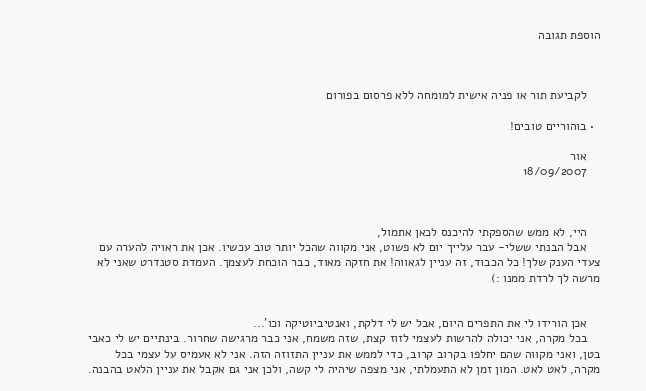הוספת תגובה



    לקביעת תור או פניה אישית למומחה ללא פרסום בפורום

  • בוהוריים טובים!

    אור
    18/09/2007



    היי, לא ממש שהספקתי להיכנס לכאן אתמול,
    אבל הבנתי ששלי- עבר עלייך יום לא פשוט, אני מקווה שהכל יותר טוב עכשיו. אכן את ראויה להערה עם צעדי הענק שלך! כל הכבוד, זה עניין לגאווה! את חזקה מאוד, כבר הוכחת לעצמך. העמדת סטנדרט שאני לא מרשה לך לרדת ממנו :)


    אכן הורידו לי את התפרים היום, אבל יש לי דלקת, ואנטיביוטיקה וכו'...
    בכל מקרה, אני יכולה להרשות לעצמי לזוז קצת, שזה משמח, אני כבר מרגישה שחרור. בינתיים יש לי כאבי בטן, ואני מקווה שהם יחלפו בקרוב קרוב, כדי לממש את עניין התזוזה הזה. אני לא אעמיס על עצמי בכל מקרה, לאט לאט. המון זמן לא התעמלתי, אני מצפה שיהיה לי קשה, ולכן אני גם אקבל את עניין הלאט בהבנה.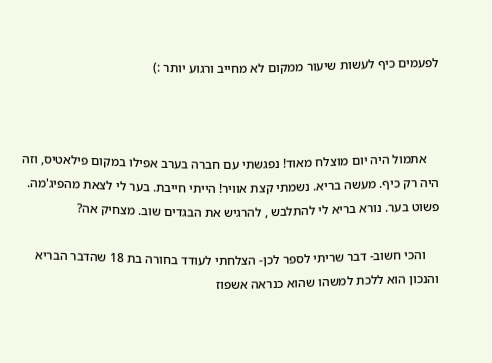לפעמים כיף לעשות שיעור ממקום לא מחייב ורגוע יותר :)



    אתמול היה יום מוצלח מאוד! נפגשתי עם חברה בערב אפילו במקום פילאטיס, וזה היה רק כיף. מעשה בריא. נשמתי קצת אוויר! הייתי חייבת. בער לי לצאת מהפיג'מה. פשוט בער. נורא בריא לי להתלבש , להרגיש את הבגדים שוב. מצחיק אה?

    והכי חשוב- דבר שריתי לספר לכן- הצלחתי לעודד בחורה בת 18 שהדבר הבריא והנכון הוא ללכת למשהו שהוא כנראה אשפוז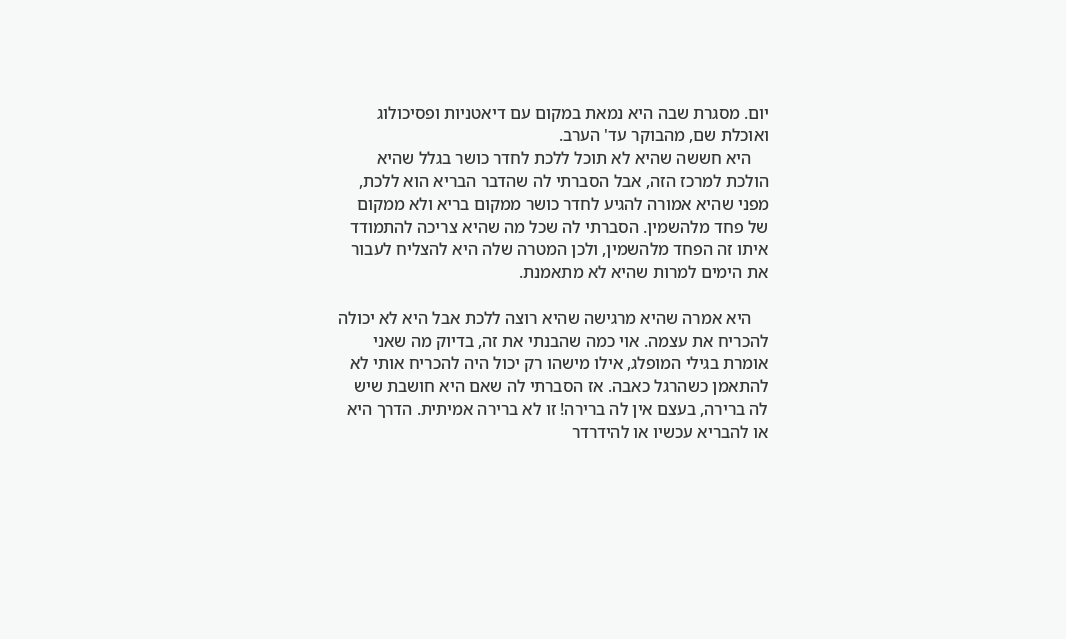יום. מסגרת שבה היא נמאת במקום עם דיאטניות ופסיכולוג ואוכלת שם, מהבוקר עד' הערב.
    היא חששה שהיא לא תוכל ללכת לחדר כושר בגלל שהיא הולכת למרכז הזה, אבל הסברתי לה שהדבר הבריא הוא ללכת, מפני שהיא אמורה להגיע לחדר כושר ממקום בריא ולא ממקום של פחד מלהשמין. הסברתי לה שכל מה שהיא צריכה להתמודד איתו זה הפחד מלהשמין, ולכן המטרה שלה היא להצליח לעבור את הימים למרות שהיא לא מתאמנת.

    היא אמרה שהיא מרגישה שהיא רוצה ללכת אבל היא לא יכולה להכריח את עצמה. אוי כמה שהבנתי את זה, בדיוק מה שאני אומרת בגילי המופלג, אילו מישהו רק יכול היה להכריח אותי לא להתאמן כשהרגל כאבה. אז הסברתי לה שאם היא חושבת שיש לה ברירה, בעצם אין לה ברירה! זו לא ברירה אמיתית. הדרך היא או להבריא עכשיו או להידרדר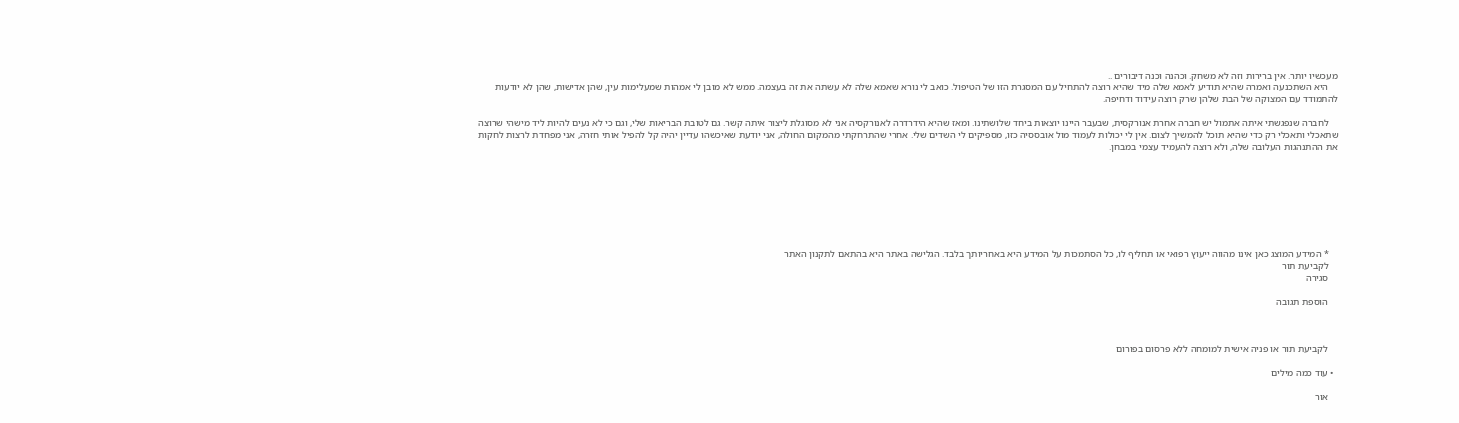מעכשיו יותר. אין ברירות וזה לא משחק. וכהנה וכנה דיבורים ..
    היא השתכנעה ואמרה שהיא תודיע לאמא שלה מיד שהיא רוצה להתחיל עם המסגרת הזו של הטיפול. כואב לי נורא שאמא שלה לא עשתה את זה בעצמה. ממש לא מובן לי אמהות שמעלימות עין, שהן אדישות, שהן לא יודעות להתמודד עם המצוקה של הבת שלהן שרק רוצה עידוד ודחיפה.

    לחברה שנפגשתי איתה אתמול יש חברה אחרת אנורקסית, שבעבר היינו יוצאות ביחד שלושתינו. ומאז שהיא הידרדרה לאנורקסיה אני לא מסוגלת ליצור איתה קשר. גם לטובת הבריאות שלי, וגם כי לא נעים להיות ליד מישהי שרוצה שתאכלי ותאכלי רק כדי שהיא תוכל להמשיך לצום. אין לי יכולות לעמוד מול אובססיה כזו, מספיקים לי השדים שלי. אחרי שהתרחקתי מהמקום החולה, אני יודעת שאיכשהו עדיין יהיה קל להפיל אותי חזרה, אני מפחדת לרצות לחקות את ההתנהגות העלובה שלה, ולא רוצה להעמיד עצמי במבחן.








    * המידע המוצג כאן אינו מהווה ייעוץ רפואי או תחליף לו, כל הסתמכות על המידע היא באחריותך בלבד. הגלישה באתר היא בהתאם לתקנון האתר
    לקביעת תור
    סגירה

    הוספת תגובה



    לקביעת תור או פניה אישית למומחה ללא פרסום בפורום

  • עוד כמה מילים

    אור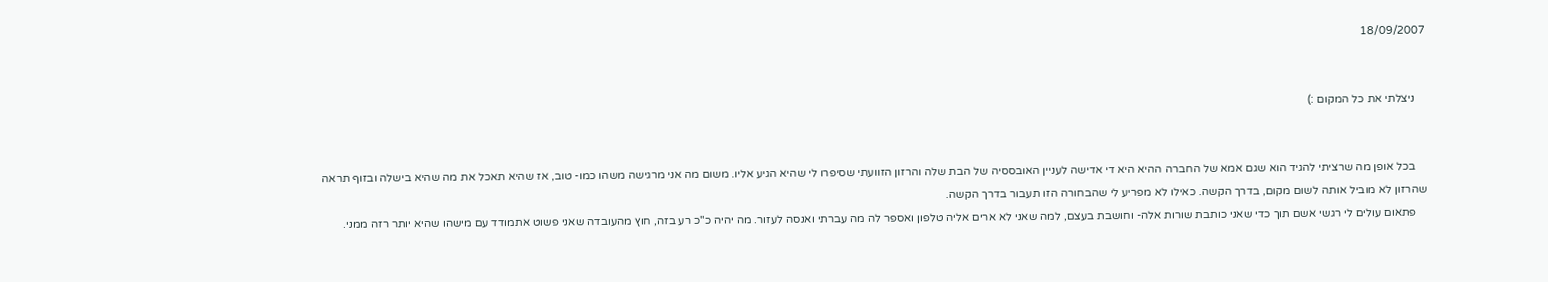18/09/2007


    ניצלתי את כל המקום :)


    בכל אופן מה שרציתי להגיד הוא שגם אמא של החברה ההיא היא די אדישה לעניין האובססיה של הבת שלה והרזון הזוועתי שסיפרו לי שהיא הגיע אליו. משום מה אני מרגישה משהו כמו- טוב, אז שהיא תאכל את מה שהיא בישלה ובזוף תראה שהרזון לא מוביל אותה לשום מקום, בדרך הקשה. כאילו לא מפריע לי שהבחורה הזו תעבור בדרך הקשה.
    פתאום עולים לי רגשי אשם תוך כדי שאני כותבת שורות אלה- וחושבת בעצם, למה שאני לא ארים אליה טלפון ואספר לה מה עברתי ואנסה לעזור. מה יהיה כ"כ רע בזה, חוץ מהעובדה שאני פשוט אתמודד עם מישהו שהיא יותר רזה ממני.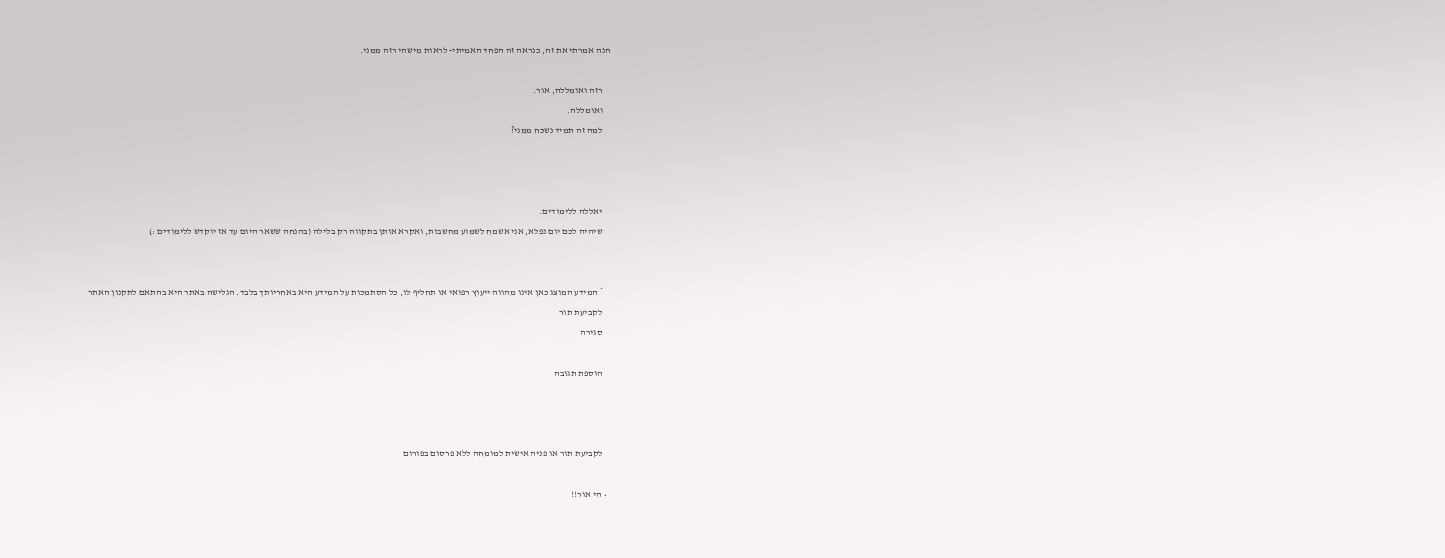הנה אמרתי את זה, כנראה זה הפחד האמיתי- לראות מישהי רזה ממני.

    רזה ואומללה, אור.
    ואומללה.
    למה זה תמיד נשכח ממני?



    יאללה ללימודים.
    שיהיה לכם יום נפלא, אני אשמח לשמוע מחשבות, ואקרא אותן בתקווה רק בלילה (בהנחה ששאר היום עד אז יוקדש ללימודים :)


    * המידע המוצג כאן אינו מהווה ייעוץ רפואי או תחליף לו, כל הסתמכות על המידע היא באחריותך בלבד. הגלישה באתר היא בהתאם לתקנון האתר
    לקביעת תור
    סגירה

    הוספת תגובה



    לקביעת תור או פניה אישית למומחה ללא פרסום בפורום

  • הי אור!!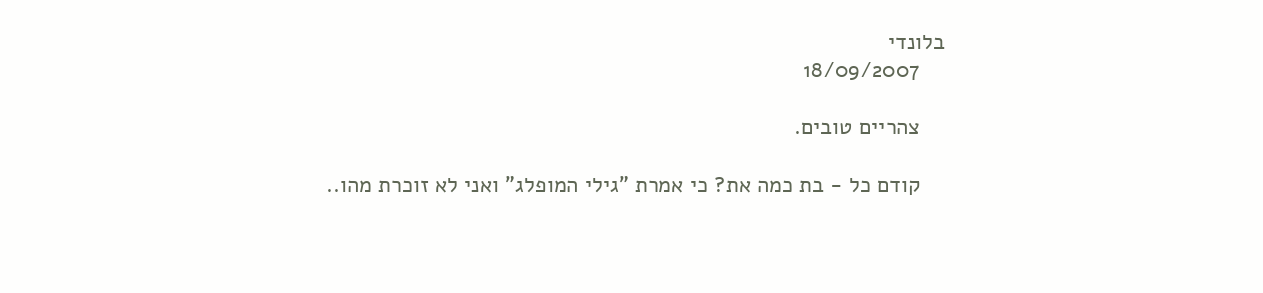בלונדי
    18/09/2007

    צהריים טובים.

    קודם כל - בת כמה את? כי אמרת "גילי המופלג" ואני לא זוכרת מהו..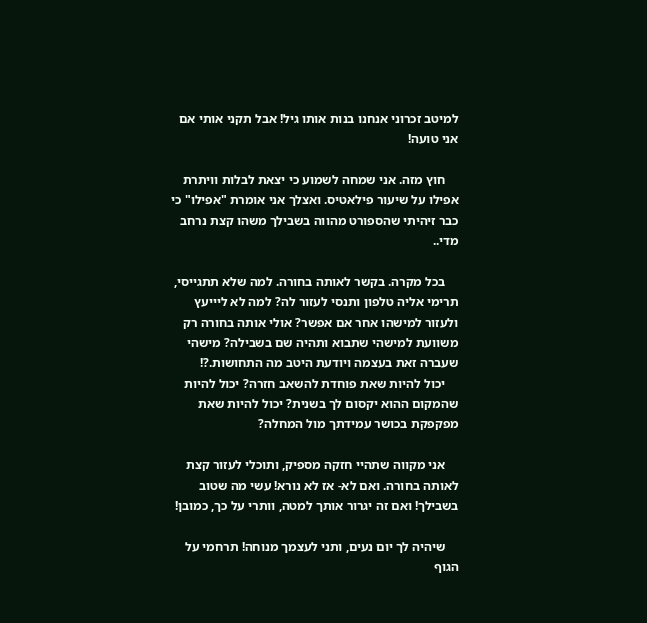למיטב זכרוני אנחנו בנות אותו גיל! אבל תקני אותי אם אני טועה!

    חוץ מזה. אני שמחה לשמוע כי יצאת לבלות וויתרת אפילו על שיעור פילאטיס. ואצלך אני אומרת "אפילו" כי כבר זיהיתי שהספורט מהווה בשבילך משהו קצת נרחב מדי..

    בכל מקרה. בקשר לאותה בחורה. למה שלא תתגייסי, תרימי אליה טלפון ותנסי לעזור לה? למה לא ליייעץ ולעזור למישהו אחר אם אפשר? אולי אותה בחורה רק משוועת למישהי שתבוא ותהיה שם בשבילה? מישהי שעברה זאת בעצמה ויודעת היטב מה התחושות.?!
    יכול להיות שאת פוחדת להשאב חזרה? יכול להיות שהמקום ההוא יקסום לך בשנית? יכול להיות שאת מפקפקת בכושר עמידתך מול המחלה?

    אני מקווה שתהיי חזקה מספיק, ותוכלי לעזור קצת לאותה בחורה. ואם לא- אז לא נורא! עשי מה שטוב בשבילך! ואם זה יגרור אותך למטה, וותרי על כך, כמובן!

    שיהיה לך יום נעים, ותני לעצמך מנוחה! תרחמי על הגוף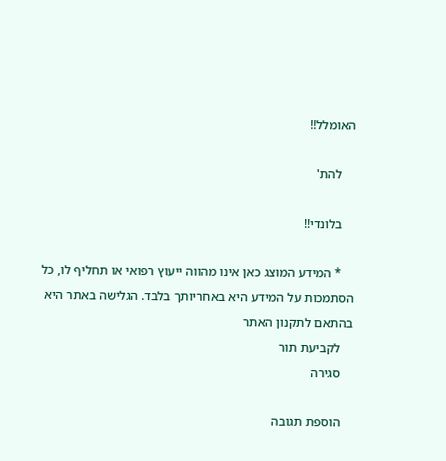האומלל!!

    להת'

    בלונדי!!

    * המידע המוצג כאן אינו מהווה ייעוץ רפואי או תחליף לו, כל הסתמכות על המידע היא באחריותך בלבד. הגלישה באתר היא בהתאם לתקנון האתר
    לקביעת תור
    סגירה

    הוספת תגובה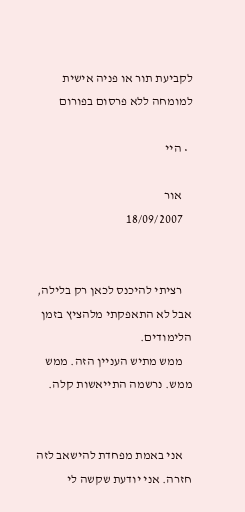לקביעת תור או פניה אישית למומחה ללא פרסום בפורום

  • היי

    אור
    18/09/2007


    רציתי להיכנס לכאן רק בלילה, אבל לא התאפקתי מלהציץ בזמן הלימודים.
    ממש מתיש העניין הזה. ממש ממש. נרשמה התייאשות קלה.


    אני באמת מפחדת להישאב לזה חזרה. אני יודעת שקשה לי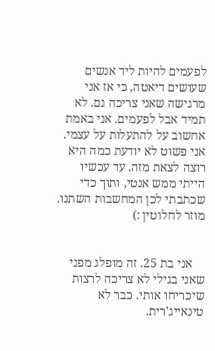לפעמים להיות ליד אנשים שעושים דיאטה, כי אז אני מרגישה שאני צריכה גם. לא תמיד אבל לפעמים. אני באמת אחשוב על להתעלות על עצמי. אני פשוט לא יודעת כמה היא רוצה לצאת מזה. עד עכשיו הייתי ממש אנטי, ותוך כדי שכתבתי לכן המחשבות השתנו. מוזר לחלוטין :)


    אני בת 25. זה מופלג מפני שאני בגילי לא צריכה לרצות שיכריחו אותי. כבר לא טינאייג'רית.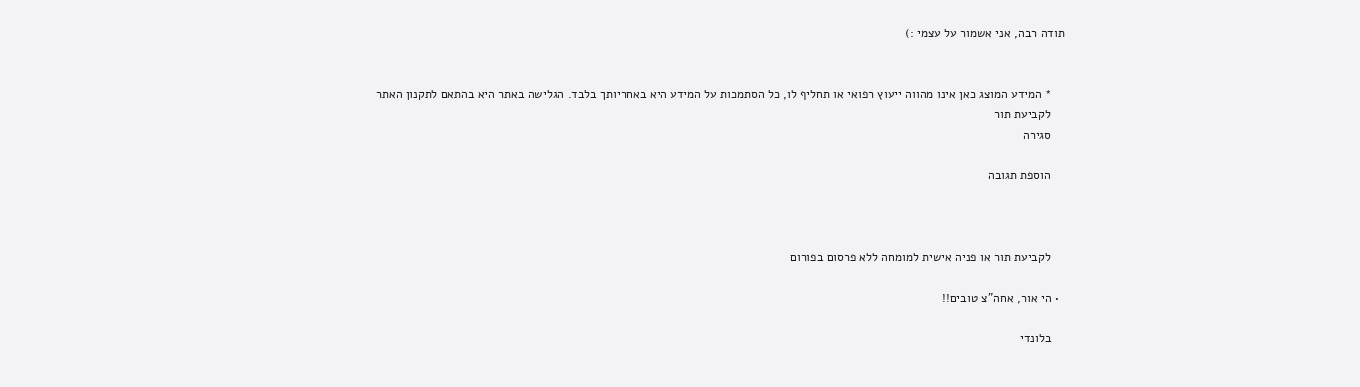תודה רבה, אני אשמור על עצמי :)


    * המידע המוצג כאן אינו מהווה ייעוץ רפואי או תחליף לו, כל הסתמכות על המידע היא באחריותך בלבד. הגלישה באתר היא בהתאם לתקנון האתר
    לקביעת תור
    סגירה

    הוספת תגובה



    לקביעת תור או פניה אישית למומחה ללא פרסום בפורום

  • הי אור, אחה"צ טובים!!

    בלונדי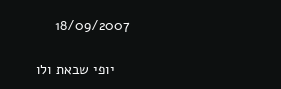18/09/2007

    יופי שבאת ולו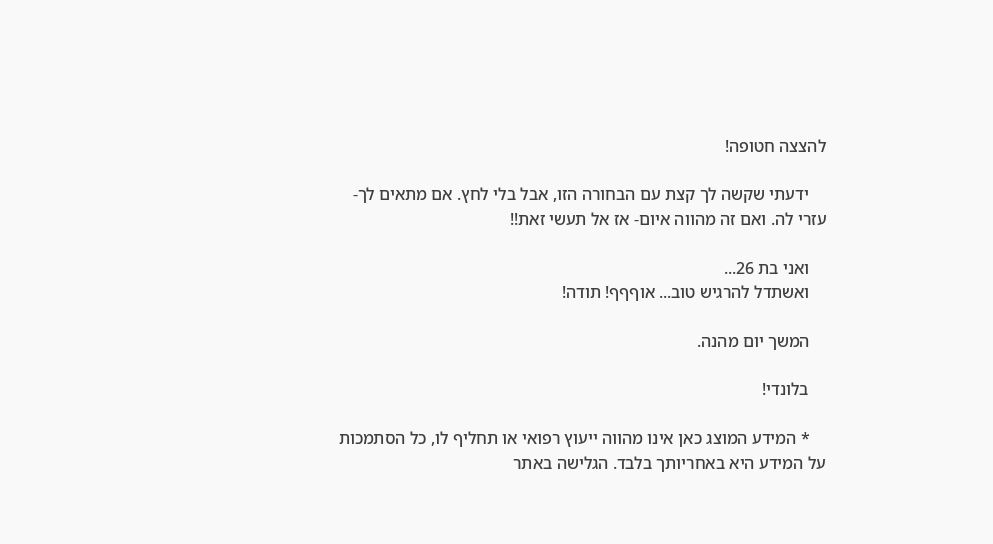להצצה חטופה!

    ידעתי שקשה לך קצת עם הבחורה הזו, אבל בלי לחץ. אם מתאים לך- עזרי לה. ואם זה מהווה איום- אז אל תעשי זאת!!

    ואני בת 26...
    ואשתדל להרגיש טוב... אוףףף! תודה!

    המשך יום מהנה.

    בלונדי!

    * המידע המוצג כאן אינו מהווה ייעוץ רפואי או תחליף לו, כל הסתמכות על המידע היא באחריותך בלבד. הגלישה באתר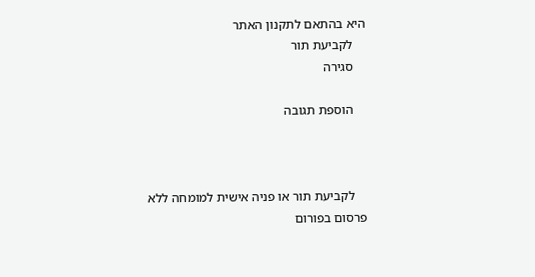היא בהתאם לתקנון האתר
    לקביעת תור
    סגירה

    הוספת תגובה



    לקביעת תור או פניה אישית למומחה ללא פרסום בפורום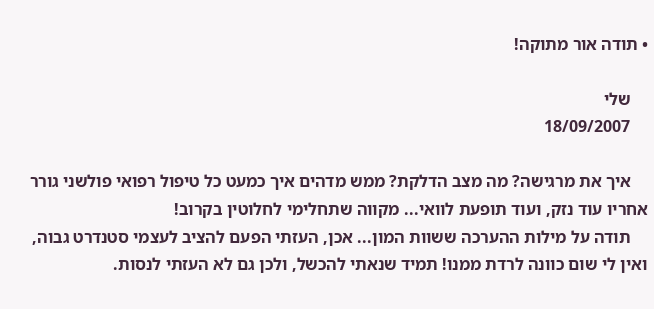• תודה אור מתוקה!

    שלי
    18/09/2007

    איך את מרגישה? מה מצב הדלקת? ממש מדהים איך כמעט כל טיפול רפואי פולשני גורר אחריו עוד נזק, ועוד תופעת לוואי... מקווה שתחלימי לחלוטין בקרוב!
    תודה על מילות ההערכה ששוות המון... אכן, העזתי הפעם להציב לעצמי סטנדרט גבוה, ואין לי שום כוונה לרדת ממנו! תמיד שנאתי להכשל, ולכן גם לא העזתי לנסות.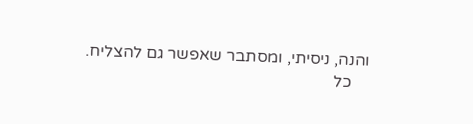והנה, ניסיתי, ומסתבר שאפשר גם להצליח.
    כל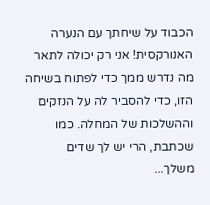הכבוד על שיחתך עם הנערה האנורקסית! אני רק יכולה לתאר מה נדרש ממך כדי לפתוח בשיחה הזו, כדי להסביר לה על הנזקים וההשלכות של המחלה. כמו שכתבת, הרי יש לך שדים משלך...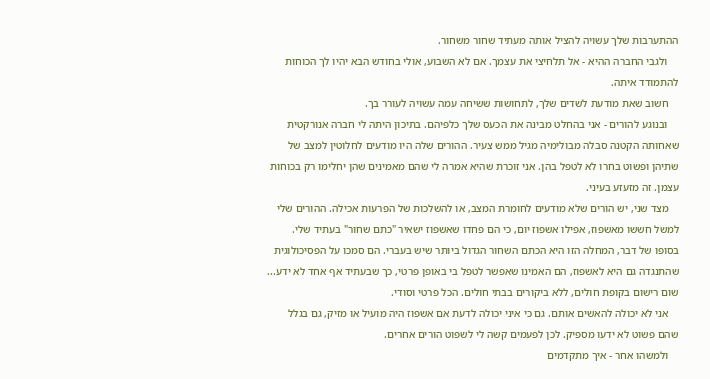ההתערבות שלך עשויה להציל אותה מעתיד שחור משחור.
    ולגבי החברה ההיא - אל תלחיצי את עצמך. אם לא השבוע, אולי בחודש הבא יהיו לך הכוחות להתמודד איתה.
    חשוב שאת מודעת לשדים שלך, לתחושות ששיחה עמה עשויה לעורר בך.
    ובנוגע להורים - אני בהחלט מבינה את הכעס שלך כלפיהם. בתיכון היתה לי חברה אנורקטית שאחותה הקטנה סבלה מבולימיה מגיל ממש צעיר. ההורים שלה היו מודעים לחלוטין למצב של שתיהן ופשוט בחרו לא לטפל בהן. אני זוכרת שהיא אמרה לי שהם מאמינים שהן יחלימו רק בכוחות עצמן. זה מזעזע בעיני.
    מצד שני, יש הורים שלא מודעים לחומרת המצב, או להשלכות של הפרעות אכילה. ההורים שלי למשל חששו מאשפוז, אפילו אשפוז יום, כי הם פחדו שאשפוז ישאיר "כתם שחור" בעתיד שלי. בסופו של דבר, המחלה הזו היא הכתם השחור הגדול ביותר שיש בעברי. הם סמכו על הפסיכולוגית שהתנגדה גם היא לאשפוז, הם האמינו שאפשר לטפל בי באופן פרטי, כך שבעתיד אף אחד לא ידע... שום רישום בקופת חולים, ללא ביקורים בבתי חולים. הכל פרטי וסודי.
    אני לא יכולה להאשים אותם. גם כי איני יכולה לדעת אם אשפוז היה מועיל או מזיק, גם בגלל שהם פשוט לא ידעו מספיק. לכן לפעמים קשה לי לשפוט הורים אחרים.
    ולמשהו אחר - איך מתקדמים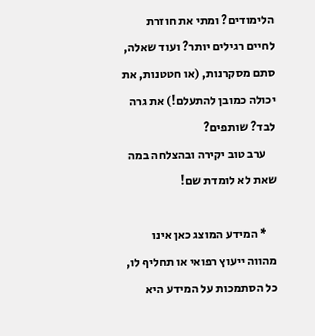הלימודים? ומתי את חוזרת לחיים רגילים יותר? ועוד שאלה, סתם מסקרנות, (או חטטנות, את יכולה כמובן להתעלם!) את גרה לבד? שותפים?
    ערב טוב יקירה ובהצלחה במה שאת לא לומדת שם!

    * המידע המוצג כאן אינו מהווה ייעוץ רפואי או תחליף לו, כל הסתמכות על המידע היא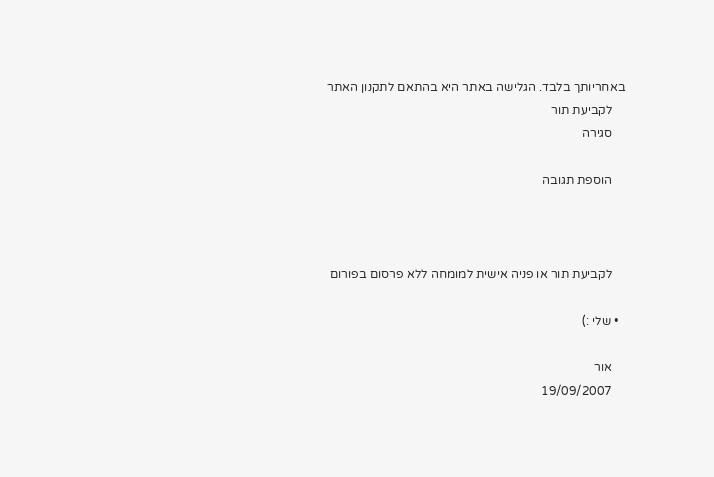באחריותך בלבד. הגלישה באתר היא בהתאם לתקנון האתר
    לקביעת תור
    סגירה

    הוספת תגובה



    לקביעת תור או פניה אישית למומחה ללא פרסום בפורום

  • שלי :)

    אור
    19/09/2007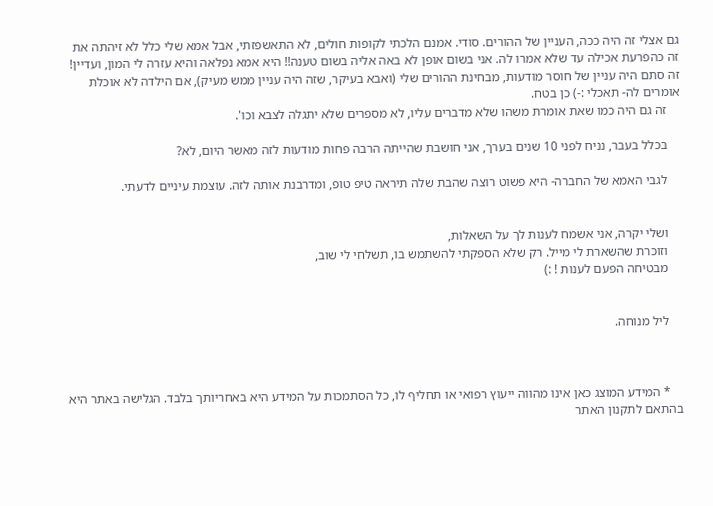גם אצלי זה היה ככה, העניין של ההורים. סודי. אמנם הלכתי לקופות חולים, לא התאשפזתי, אבל אמא שלי כלל לא זיהתה את זה כהפרעת אכילה עד שלא אמרו לה. אני בשום אופן לא באה אליה בשום טענה!! היא אמא נפלאה והיא עזרה לי המון, ועדיין! זה סתם היה עניין של חוסר מודעות, מבחינת ההורים שלי (ואבא בעיקר, שזה היה עניין ממש מעיק), אם הילדה לא אוכלת אומרים לה- תאכלי :-) כן בטח.
    זה גם היה כמו שאת אומרת משהו שלא מדברים עליו, לא מספרים שלא יתגלה לצבא וכו'.

    בכלל בעבר, נניח לפני 10 שנים בערך, אני חושבת שהייתה הרבה פחות מודעות לזה מאשר היום, לא?

    לגבי האמא של החברה- היא פשוט רוצה שהבת שלה תיראה טיפ טופ, ומדרבנת אותה לזה. עוצמת עיניים לדעתי.


    ושלי יקרה, אני אשמח לענות לך על השאלות,
    וזוכרת שהשארת לי מייל. רק שלא הספקתי להשתמש בו, תשלחי לי שוב,
    מבטיחה הפעם לענות ! :)


    ליל מנוחה.



    * המידע המוצג כאן אינו מהווה ייעוץ רפואי או תחליף לו, כל הסתמכות על המידע היא באחריותך בלבד. הגלישה באתר היא בהתאם לתקנון האתר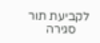לקביעת תור
    סגירה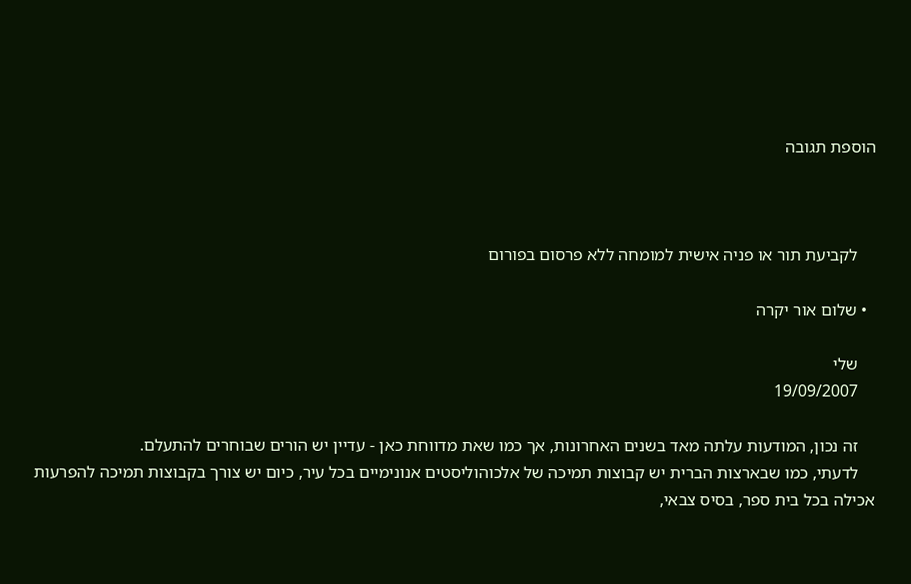הוספת תגובה



    לקביעת תור או פניה אישית למומחה ללא פרסום בפורום

  • שלום אור יקרה

    שלי
    19/09/2007

    זה נכון, המודעות עלתה מאד בשנים האחרונות, אך כמו שאת מדווחת כאן - עדיין יש הורים שבוחרים להתעלם.
    לדעתי, כמו שבארצות הברית יש קבוצות תמיכה של אלכוהוליסטים אנונימיים בכל עיר, כיום יש צורך בקבוצות תמיכה להפרעות אכילה בכל בית ספר, בסיס צבאי,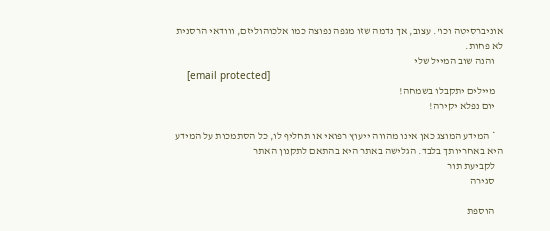אוניברסיטה וכו'. עצוב, אך נדמה שזו מגפה נפוצה כמו אלכוהוליזם, ווודאי הרסנית לא פחות.
    והנה שוב המייל שלי
    [email protected]
    מיילים יתקבלו בשמחה!
    יום נפלא יקירה!

    * המידע המוצג כאן אינו מהווה ייעוץ רפואי או תחליף לו, כל הסתמכות על המידע היא באחריותך בלבד. הגלישה באתר היא בהתאם לתקנון האתר
    לקביעת תור
    סגירה

    הוספת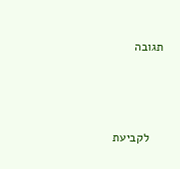תגובה



    לקביעת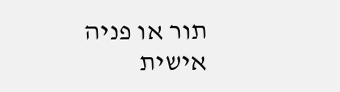תור או פניה אישית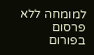למומחה ללא פרסום בפורום